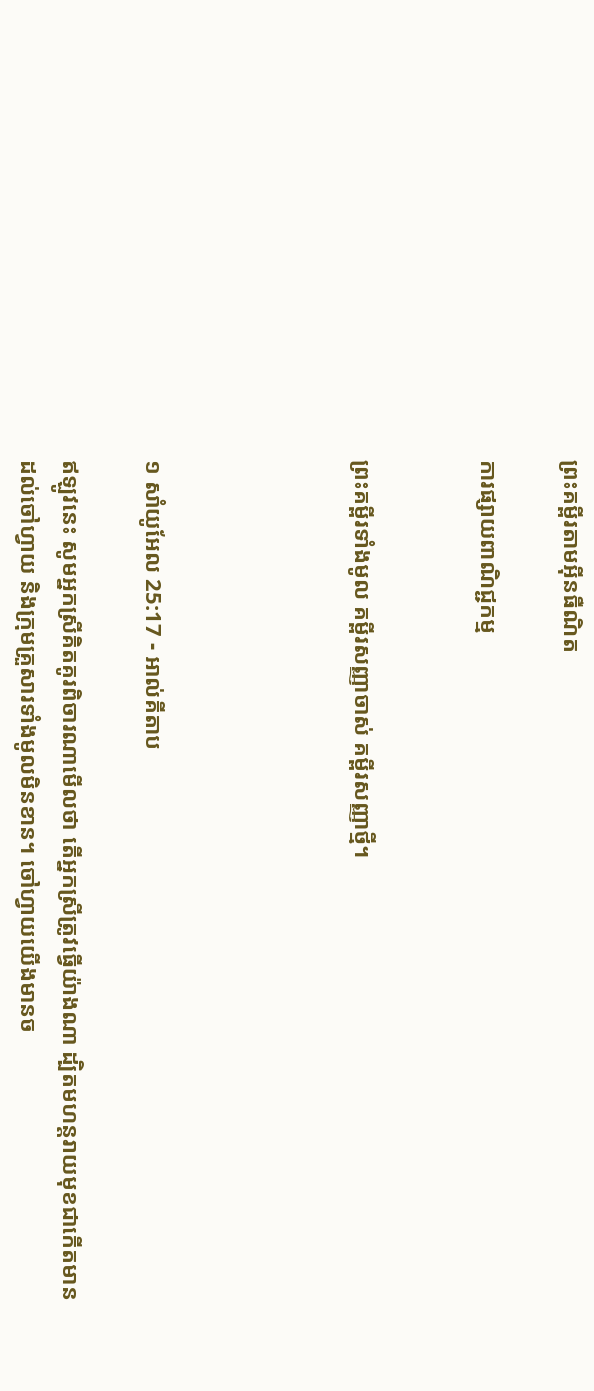ព្រះគម្ពីរតាមអ៊ីនធឺណិត

ការផ្សាយពាណិជ្ជកម្ម


ព្រះគម្ពីរទាំងមូល គម្ពីរសញ្ញាចាស់ គម្ពីរសញ្ញាថ្មី។




១ សាំ‌យូ‌អែល 25:17 - អាល់គីតាប

ឥឡូវនេះ សូមអ្នកស្រីគិតគូរពិចារណាមើលថា តើអ្នកស្រីត្រូវធ្វើយ៉ាងណា ដ្បិតមហន្ត‌រាយមុខជាកើតមានដល់ចៅ‌ហ្វាយ និងក្រុមគ្រួសារទាំងមូលមិនខាន។ ចៅ‌ហ្វាយយើងមានច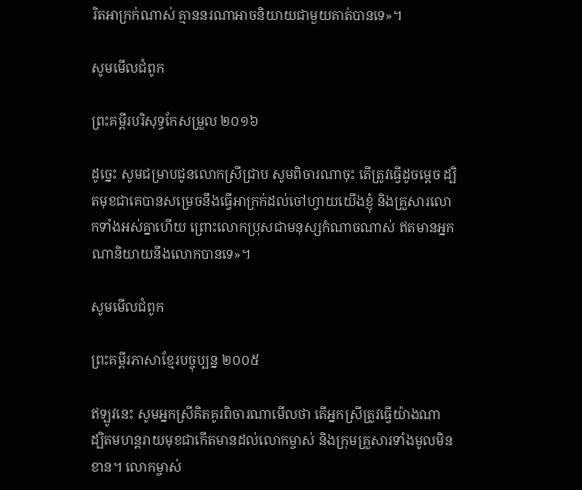រិតអាក្រក់ណាស់ គ្មាននរណាអាចនិយាយជាមួយគាត់បានទេ»។

សូមមើលជំពូក

ព្រះគម្ពីរបរិសុទ្ធកែសម្រួល ២០១៦

ដូច្នេះ សូមជម្រាបជូនលោកស្រីជ្រាប សូមពិចា‌រណាចុះ តើត្រូវធ្វើដូចម្តេច ដ្បិតមុខជាគេបានសម្រេចនឹងធ្វើអាក្រក់ដល់ចៅ‌ហ្វាយយើងខ្ញុំ និងគ្រួសារលោកទាំងអស់គ្នាហើយ ព្រោះលោកប្រុសជាមនុស្សកំណាចណាស់ ឥតមានអ្នកណានិយាយនឹងលោកបានទេ»។

សូមមើលជំពូក

ព្រះគម្ពីរភាសាខ្មែរបច្ចុប្បន្ន ២០០៥

ឥឡូវនេះ សូមអ្នកស្រីគិត‌គូរពិចារណាមើលថា តើអ្នកស្រីត្រូវធ្វើយ៉ាងណា ដ្បិតមហន្ត‌រាយមុខជាកើតមានដល់លោកម្ចាស់ និងក្រុមគ្រួសារទាំងមូលមិនខាន។ លោកម្ចាស់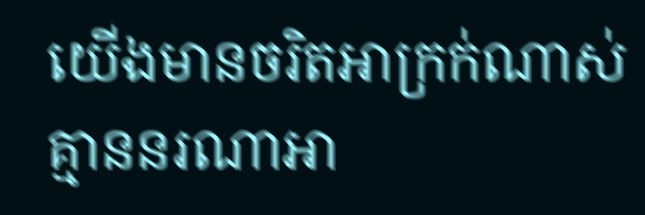យើងមានចរិតអាក្រក់ណាស់ គ្មាននរណាអា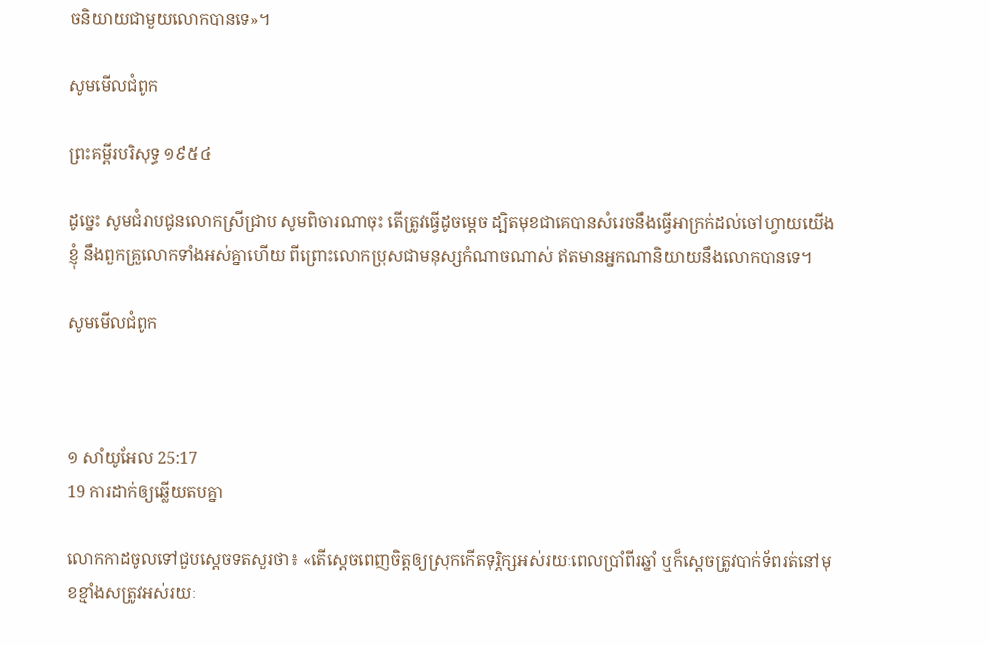ចនិយាយជាមួយលោកបានទេ»។

សូមមើលជំពូក

ព្រះគម្ពីរបរិសុទ្ធ ១៩៥៤

ដូច្នេះ សូមជំរាបជូនលោកស្រីជ្រាប សូមពិចារណាចុះ តើត្រូវធ្វើដូចម្តេច ដ្បិតមុខជាគេបានសំរេចនឹងធ្វើអាក្រក់ដល់ចៅហ្វាយយើងខ្ញុំ នឹងពួកគ្រួលោកទាំងអស់គ្នាហើយ ពីព្រោះលោកប្រុសជាមនុស្សកំណាចណាស់ ឥតមានអ្នកណានិយាយនឹងលោកបានទេ។

សូមមើលជំពូក



១ សាំ‌យូ‌អែល 25:17
19 ការដាក់ឲ្យឆ្លើយតបគ្នា

លោកកាដចូលទៅជួបស្តេចទតសួរថា៖ «តើស្តេចពេញចិត្តឲ្យស្រុកកើតទុរ្ភិក្សអស់រយៈពេលប្រាំពីរឆ្នាំ ឬក៏ស្តេចត្រូវបាក់ទ័ពរត់នៅមុខខ្មាំងសត្រូវអស់រយៈ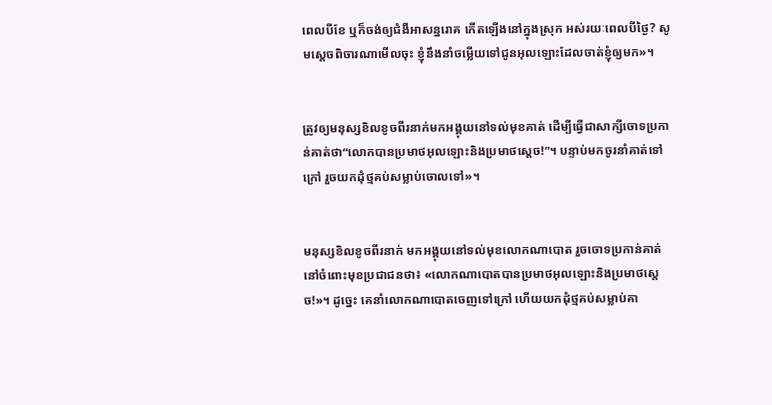ពេលបីខែ ឬក៏ចង់ឲ្យជំងឺអាសន្ន‌រោគ កើតឡើងនៅក្នុងស្រុក អស់រយៈពេលបីថ្ងៃ? សូមស្តេចពិចារណាមើលចុះ ខ្ញុំនឹងនាំចម្លើយទៅជូនអុលឡោះដែលចាត់ខ្ញុំឲ្យមក»។


ត្រូវឲ្យមនុស្សខិលខូចពីរនាក់មកអង្គុយនៅទល់មុខគាត់ ដើម្បីធ្វើជាសាក្សីចោទប្រកាន់គាត់ថា“លោកបានប្រមាថអុលឡោះនិងប្រមាថស្តេច!”។ បន្ទាប់មកចូរនាំគាត់ទៅក្រៅ រួចយកដុំថ្មគប់សម្លាប់ចោលទៅ»។


មនុស្សខិលខូចពីរនាក់ មកអង្គុយនៅទល់មុខលោកណា‌បោត រួចចោទប្រកាន់គាត់នៅចំពោះមុខប្រជា‌ជនថា៖ «លោកណា‌បោតបានប្រមាថអុលឡោះនិងប្រមាថស្តេច!»។ ដូច្នេះ គេនាំលោកណា‌បោតចេញទៅក្រៅ ហើយយកដុំថ្មគប់សម្លាប់គា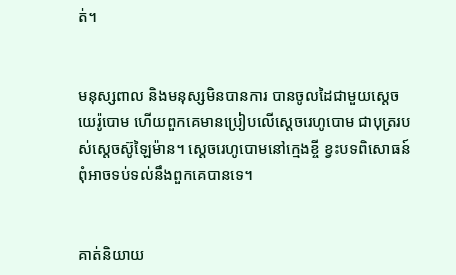ត់។


មនុស្សពាល និងមនុស្សមិនបានការ បានចូលដៃជាមួយស្តេចយេរ៉ូ‌បោម ហើយពួកគេមានប្រៀបលើស្តេចរេហូ‌បោម ជាបុត្ររបស់ស្តេចស៊ូឡៃ‌ម៉ាន។ ស្តេចរេហូ‌បោមនៅក្មេងខ្ចី ខ្វះបទពិសោធន៍ ពុំអាចទប់ទល់នឹងពួកគេបានទេ។


គាត់និយាយ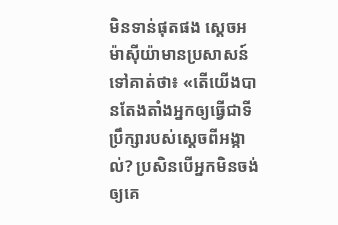មិនទាន់ផុតផង ស្តេចអម៉ា‌ស៊ីយ៉ាមានប្រសាសន៍ទៅគាត់ថា៖ «តើយើងបានតែង‌តាំងអ្នកឲ្យធ្វើជាទីប្រឹក្សារបស់ស្តេចពីអង្កាល់? ប្រសិនបើអ្នកមិនចង់ឲ្យគេ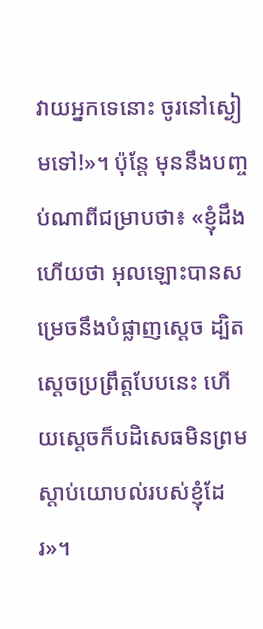វាយអ្នកទេនោះ ចូរនៅស្ងៀមទៅ!»។ ប៉ុន្តែ មុននឹងបញ្ចប់ណាពីជម្រាបថា៖ «ខ្ញុំដឹងហើយថា អុលឡោះបានសម្រេចនឹងបំផ្លាញស្តេច ដ្បិតស្តេចប្រព្រឹត្តបែបនេះ ហើយស្តេចក៏បដិសេធមិនព្រមស្តាប់យោបល់របស់ខ្ញុំដែរ»។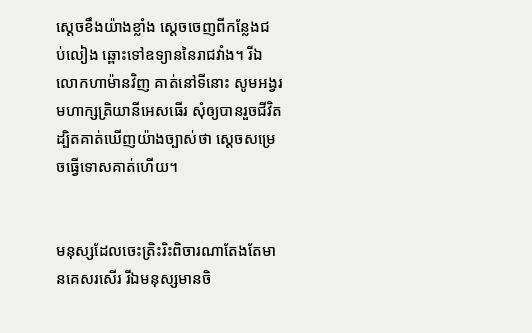ស្តេចខឹងយ៉ាងខ្លាំង ស្ដេចចេញពីកន្លែងជប់‌លៀង ឆ្ពោះទៅឧទ្យាននៃរាជ‌វាំង។ រីឯលោកហាម៉ានវិញ គាត់នៅទីនោះ សូម‌អង្វរមហា‌ក្សត្រិ‌យានីអេសធើរ សុំឲ្យបានរួចជីវិត ដ្បិតគាត់ឃើញយ៉ាងច្បាស់ថា ស្តេចសម្រេចធ្វើទោសគាត់ហើយ។


មនុស្សដែលចេះត្រិះ‌រិះពិចារណាតែងតែមានគេសរសើរ រីឯមនុស្សមានចិ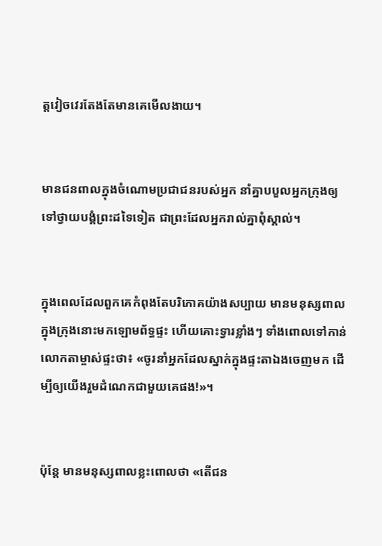ត្តវៀច‌វេរតែងតែមានគេមើល‌ងាយ។


មានជនពាលក្នុងចំណោមប្រជា‌ជនរបស់អ្នក នាំគ្នាបបួលអ្នកក្រុងឲ្យទៅថ្វាយ‌បង្គំព្រះដទៃទៀត ជាព្រះដែលអ្នករាល់គ្នាពុំស្គាល់។


ក្នុងពេលដែលពួកគេកំពុងតែបរិភោគយ៉ាងសប្បាយ មានមនុស្សពាលក្នុងក្រុងនោះមកឡោមព័ទ្ធផ្ទះ ហើយគោះទ្វារខ្លាំងៗ ទាំងពោលទៅកាន់លោកតាម្ចាស់ផ្ទះថា៖ «ចូរនាំអ្នកដែលស្នាក់ក្នុងផ្ទះតាឯងចេញមក ដើម្បីឲ្យយើងរួមដំណេកជាមួយគេផង!»។


ប៉ុន្តែ មានមនុស្សពាលខ្លះពោលថា «តើជន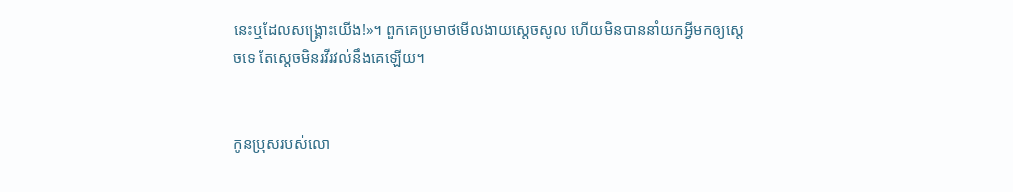នេះឬដែលសង្គ្រោះយើង!»។ ពួកគេប្រមាថមើលងាយស្តេចសូល ហើយមិនបាននាំយកអ្វីមកឲ្យស្តេចទេ តែស្តេចមិនរវី‌រវល់នឹងគេឡើយ។


កូនប្រុសរបស់លោ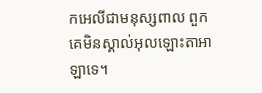កអេលីជាមនុស្សពាល ពួកគេមិនស្គាល់អុលឡោះ‌តាអាឡាទេ។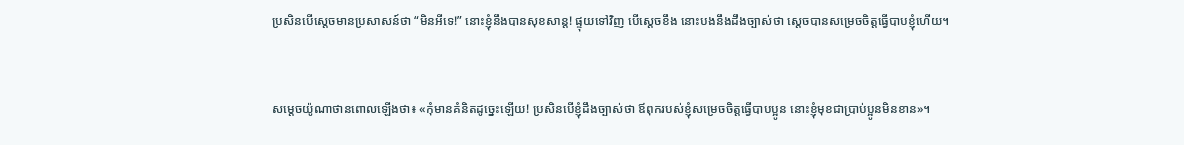ប្រសិនបើស្តេចមានប្រសាសន៍ថា “មិនអីទេ!” នោះខ្ញុំនឹងបានសុខ‌សាន្ត! ផ្ទុយទៅវិញ បើស្តេចខឹង នោះបងនឹងដឹងច្បាស់ថា ស្តេចបានសម្រេចចិត្តធ្វើបាបខ្ញុំហើយ។


សម្តេចយ៉ូណា‌ថានពោលឡើងថា៖ «កុំមានគំនិតដូច្នេះឡើយ! ប្រសិនបើខ្ញុំដឹងច្បាស់ថា ឪពុករបស់ខ្ញុំសម្រេចចិត្តធ្វើបាបប្អូន នោះខ្ញុំមុខជាប្រាប់ប្អូនមិនខាន»។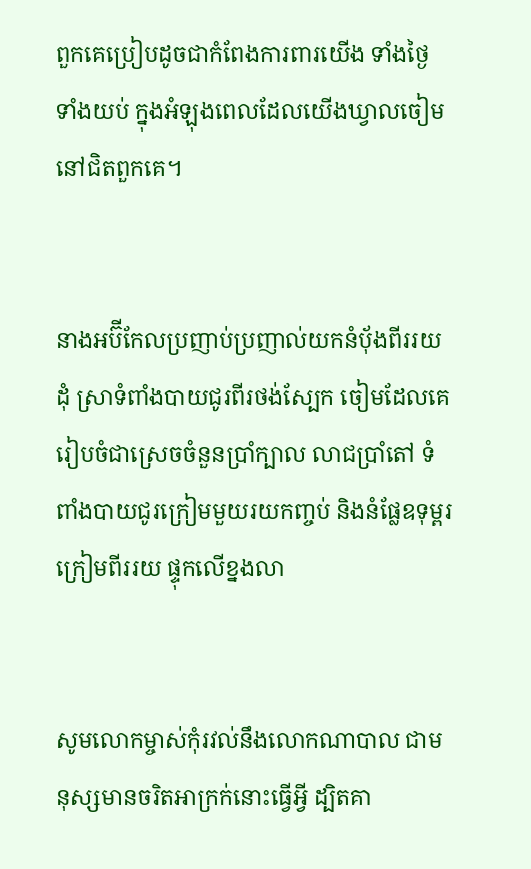ពួកគេប្រៀបដូចជាកំពែងការ‌ពារយើង ទាំងថ្ងៃ ទាំងយប់ ក្នុងអំឡុងពេលដែលយើងឃ្វាលចៀមនៅជិតពួកគេ។


នាងអប៊ី‌កែលប្រញាប់‌ប្រញាល់យកនំបុ័ងពីររយដុំ ស្រាទំពាំងបាយជូរពីរថង់ស្បែក ចៀមដែលគេរៀប‌ចំជាស្រេចចំនួនប្រាំក្បាល លាជប្រាំតៅ ទំពាំងបាយជូរក្រៀមមួយរយកញ្ចប់ និងនំផ្លែឧទុម្ពរក្រៀមពីររយ ផ្ទុកលើខ្នងលា


សូមលោកម្ចាស់កុំរវល់នឹងលោកណាបាល ជាមនុស្សមានចរិតអាក្រក់នោះធ្វើអ្វី ដ្បិតគា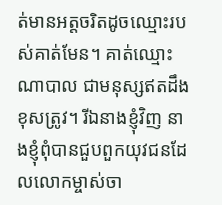ត់មានអត្ត‌ចរិតដូចឈ្មោះរបស់គាត់មែន។ គាត់ឈ្មោះណាបាល ជាមនុស្សឥតដឹងខុសត្រូវ។ រីឯនាងខ្ញុំវិញ នាងខ្ញុំពុំបានជួបពួកយុវជនដែលលោកម្ចាស់ចា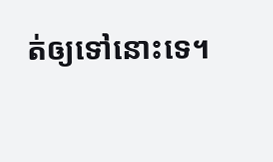ត់ឲ្យទៅនោះទេ។